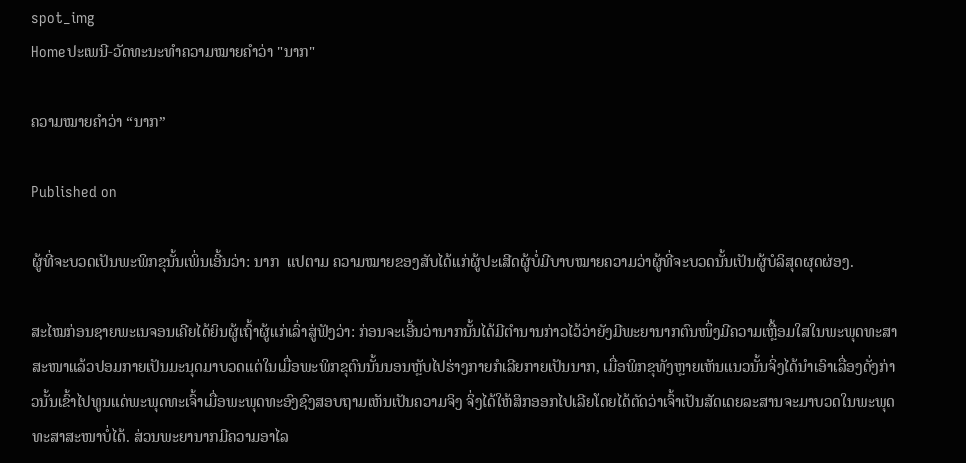spot_img
Homeປະເພນີ-ວັດທະນະທຳຄວາມໝາຍຄຳວ່າ "ນາກ"

ຄວາມໝາຍຄຳວ່າ “ນາກ”

Published on

ຜູ້ທີ່ຈະບວດເປັນພະພິກຂຸນັ້ນເພິ່ນເອີ້ນວ່າ: ນາກ  ແປຕາມ ຄວາມໝາຍຂອງສັບໄດ້ແກ່ຜູ້ປະເສີດຜູ້ບໍ່ມີບາບໝາຍຄວາມວ່າຜູ້ທີ່ຈະບວດນັ້ນເປັນຜູ້ບໍລິສຸດຜຸດຜ່ອງ.

ສະໄໝກ່ອນຊາຍພະເນຈອນເຄີຍໄດ້ຍິນຜູ້ເຖົ້າຜູ້ແກ່ເລົ່າສູ່ຟັງວ່າ: ກ່ອນຈະເອີ້ນວ່ານາກນັ້ນໄດ້ມີຕໍານານກ່າວໄວ້ວ່າຍັງມີພະຍານາກຕົນໜຶ່ງມີຄວາມເຫຼື້ອມໃສໃນພະພຸດທະສາສະໜາແລ້ວປອມກາຍເປັນມະນຸດມາບວດແຕ່ໃນເມື່ອພະພິກຂຸຕົນນັ້ນນອນຫຼັບໄປຮ່າງກາຍກໍເລີຍກາຍເປັນນາກ, ເມື່ອພິກຂຸທັງຫຼາຍເຫັນແນວນັ້ນຈິ່ງໄດ້ນໍາເອົາເລື່ອງດັ່ງກ່າວນັ້ນເຂົ້າໄປທູນແດ່ພະພຸດທະເຈົ້າເມື່ອພະພຸດທະອົງຊົງສອບຖາມເຫັນເປັນຄວາມຈິງ ຈິ່ງໄດ້ໃຫ້ສິກອອກໄປເລີຍໂດຍໄດ້ຕັດວ່າເຈົ້າເປັນສັດເດຍລະສານຈະມາບວດໃນພະພຸດທະສາສະໜາບໍ່ໄດ້. ສ່ວນພະຍານາກມີຄວາມອາໄລ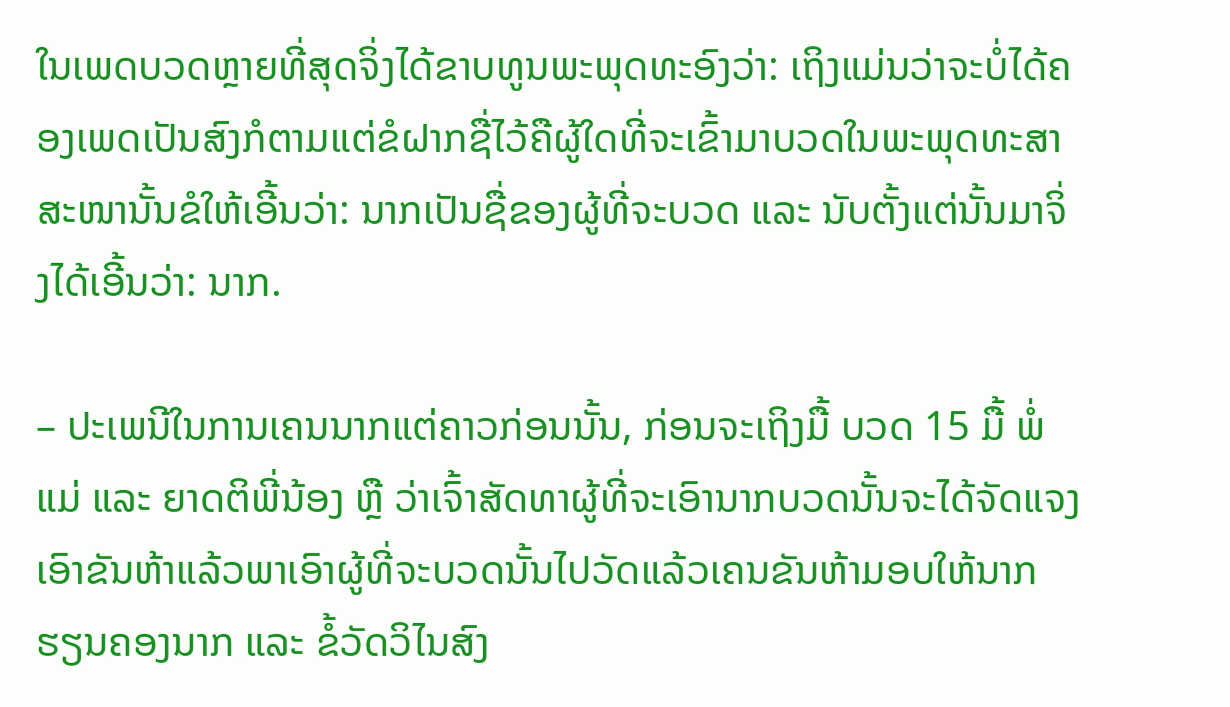ໃນເພດບວດຫຼາຍທີ່ສຸດຈິ່ງໄດ້ຂາບທູນພະພຸດທະອົງວ່າ: ເຖິງແມ່ນວ່າຈະບໍ່ໄດ້ຄອງເພດເປັນສົງກໍຕາມແຕ່ຂໍຝາກຊື່ໄວ້ຄືຜູ້ໃດທີ່ຈະເຂົ້າມາບວດໃນພະພຸດທະສາສະໜານັ້ນຂໍໃຫ້ເອີ້ນວ່າ: ນາກເປັນຊື່ຂອງຜູ້ທີ່ຈະບວດ ແລະ ນັບຕັ້ງແຕ່ນັ້ນມາຈິ່ງໄດ້ເອີ້ນວ່າ: ນາກ.

– ປະເພນີໃນການເຄນນາກແຕ່ຄາວກ່ອນນັ້ນ, ກ່ອນຈະເຖິງມື້ ບວດ 15 ມື້ ພໍ່ແມ່ ແລະ ຍາດຕິພີ່ນ້ອງ ຫຼື ວ່າເຈົ້າສັດທາຜູ້ທີ່ຈະເອົານາກບວດນັ້ນຈະໄດ້ຈັດແຈງເອົາຂັນຫ້າແລ້ວພາເອົາຜູ້ທີ່ຈະບວດນັ້ນໄປວັດແລ້ວເຄນຂັນຫ້າມອບໃຫ້ນາກຮຽນຄອງນາກ ແລະ ຂໍ້ວັດວິໄນສົງ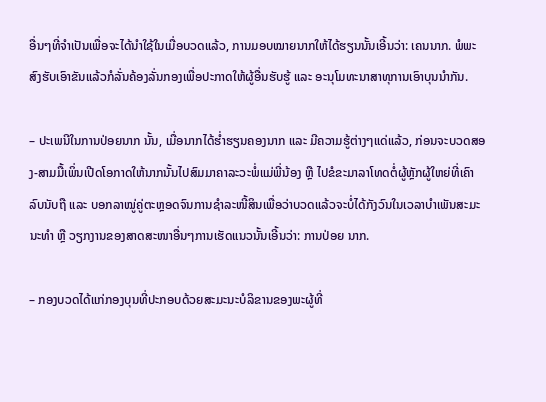ອື່ນໆທີ່ຈໍາເປັນເພື່ອຈະໄດ້ນໍາໃຊ້ໃນເມື່ອບວດແລ້ວ, ການມອບໝາຍນາກໃຫ້ໄດ້ຮຽນນັ້ນເອີ້ນວ່າ: ເຄນນາກ. ພໍພະສົງຮັບເອົາຂັນແລ້ວກໍລັ່ນຄ້ອງລັ່ນກອງເພື່ອປະກາດໃຫ້ຜູ້ອື່ນຮັບຮູ້ ແລະ ອະນຸໂມທະນາສາທຸການເອົາບຸນນໍາກັນ.

– ປະເພນີໃນການປ່ອຍນາກ ນັ້ນ, ເມື່ອນາກໄດ້ຮໍ່າຮຽນຄອງນາກ ແລະ ມີຄວາມຮູ້ຕ່າງໆແດ່ແລ້ວ, ກ່ອນຈະບວດສອງ-ສາມມື້ເພິ່ນເປີດໂອກາດໃຫ້ນາກນັ້ນໄປສົມມາຄາລະວະພໍ່ແມ່ພີ່ນ້ອງ ຫຼື ໄປຂໍຂະມາລາໂທດຕໍ່ຜູ້ຫຼັກຜູ້ໃຫຍ່ທີ່ເຄົາລົບນັບຖື ແລະ ບອກລາໝູ່ຄູ່ຕະຫຼອດຈົນການຊໍາລະໜີ້ສິນເພື່ອວ່າບວດແລ້ວຈະບໍ່ໄດ້ກັງວົນໃນເວລາບໍາເພັນສະມະນະທໍາ ຫຼື ວຽກງານຂອງສາດສະໜາອື່ນໆການເຮັດແນວນັ້ນເອີ້ນວ່າ: ການປ່ອຍ ນາກ.

– ກອງບວດໄດ້ແກ່ກອງບຸນທີ່ປະກອບດ້ວຍສະມະນະບໍລິຂານຂອງພະຜູ້ທີ່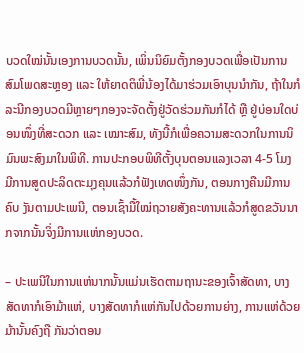ບວດໃໝ່ນັ້ນເອງການບວດນັ້ນ, ເພິ່ນນິຍົມຕັ້ງກອງບວດເພື່ອເປັນການສົມໂພດສະຫຼອງ ແລະ ໃຫ້ຍາດຕິພີ່ນ້ອງໄດ້ມາຮ່ວມເອົາບຸນນໍາກັນ, ຖ້າໃນກໍລະນີກອງບວດມີຫຼາຍໆກອງຈະຈັດຕັ້ງຢູ່ວັດຮ່ວມກັນກໍໄດ້ ຫຼື ຢູ່ບ່ອນໃດບ່ອນໜຶ່ງທີ່ສະດວກ ແລະ ເໝາະສົມ, ທັງນີ້ກໍເພື່ອຄວາມສະດວກໃນການນິມົນພະສົງມາໃນພິທີ. ການປະກອບພິທີຕັ້ງບຸນຕອນແລງເວລາ 4-5 ໂມງ ມີການສູດປະລິດຕະມຸງຄຸນແລ້ວກໍຟັງເທດໜຶ່ງກັນ, ຕອນກາງຄືນມີການຄົບ ງັນຕາມປະເພນີ, ຕອນເຊົ້າມື້ໃໝ່ຖວາຍສັງຄະທານແລ້ວກໍສູດຂວັນນາກຈາກນັ້ນຈິ່ງມີການແຫ່ກອງບວດ.

– ປະເພນີໃນການແຫ່ນາກນັ້ນແມ່ນເຮັດຕາມຖານະຂອງເຈົ້າສັດທາ, ບາງສັດທາກໍເອົາມ້າແຫ່, ບາງສັດທາກໍແຫ່ກັນໄປດ້ວຍການຍ່າງ, ການແຫ່ດ້ວຍມ້ານັ້ນຄົງຖື ກັນວ່າຕອນ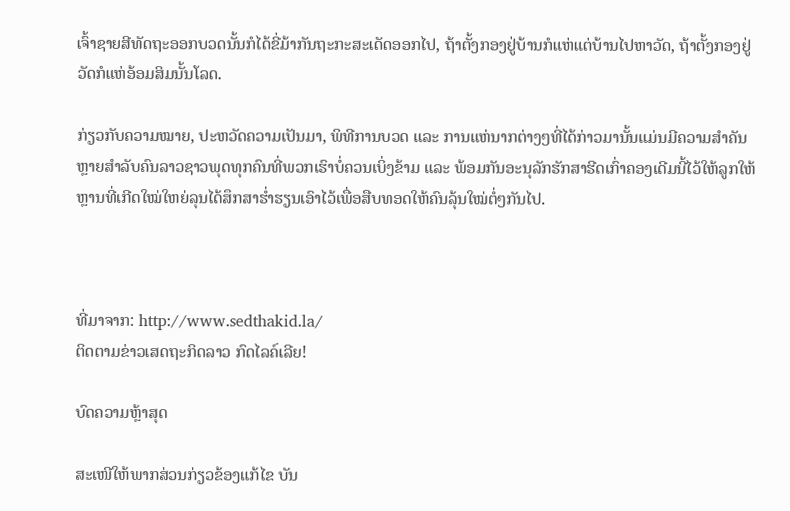ເຈົ້າຊາຍສີທັດຖະອອກບວດນັ້ນກໍໄດ້ຂີ່ມ້າກັນຖະກະສະເດັດອອກໄປ, ຖ້າຕັ້ງກອງຢູ່ບ້ານກໍແຫ່ແຕ່ບ້ານໄປຫາວັດ, ຖ້າຕັ້ງກອງຢູ່ວັດກໍແຫ່ອ້ອມສິມນັ້ນໂລດ.

ກ່ຽວກັບຄວາມໝາຍ, ປະຫວັດຄວາມເປັນມາ, ພິທີການບວດ ແລະ ການແຫ່ນາກຕ່າງໆທີ່ໄດ້ກ່າວມານັ້ນແມ່ນມີຄວາມສໍາຄັນຫຼາຍສໍາລັບຄົນລາວຊາວພຸດທຸກຄົນທີ່ພວກເຮົາບໍ່ຄວນເບິ່ງຂ້າມ ແລະ ພ້ອມກັນອະນຸລັກຮັກສາຮີດເກົ່າຄອງເດີມນີ້ໄວ້ໃຫ້ລູກໃຫ້ຫຼານທີ່ເກີດໃໝ່ໃຫຍ່ລຸນໄດ້ສຶກສາຮໍ່າຮຽນເອົາໄວ້ເພື່ອສືບທອດໃຫ້ຄົນລຸ້ນໃໝ່ຕໍ່ໆກັນໄປ.



ທີ່ມາຈາກ: http://www.sedthakid.la/
ຕິດຕາມຂ່າວເສດຖະກິດລາວ ກົດໄລຄ໌ເລີຍ!

ບົດຄວາມຫຼ້າສຸດ

ສະເໜີໃຫ້ພາກສ່ວນກ່ຽວຂ້ອງແກ້ໄຂ ບັນ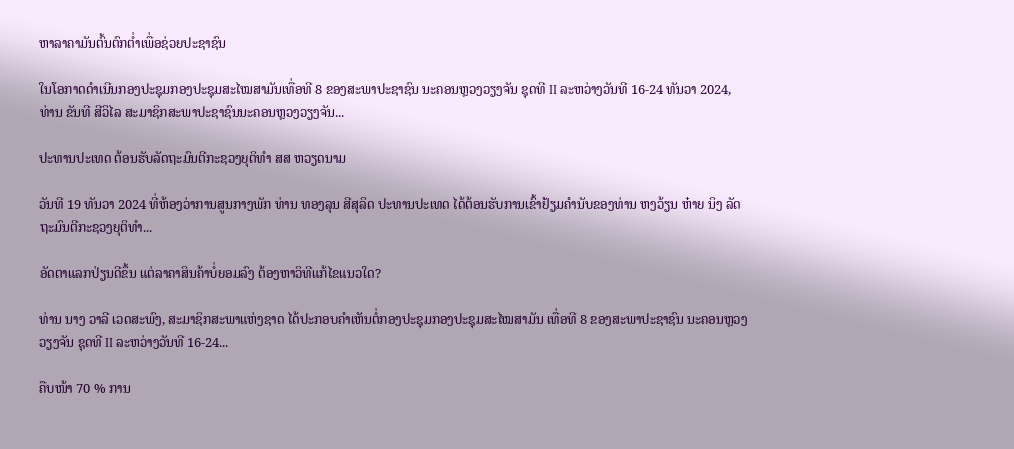ຫາລາຄາມັນຕົ້ນຕົກຕໍ່າເພື່ອຊ່ວຍປະຊາຊົນ

ໃນໂອກາດດຳເນີນກອງປະຊຸມກອງປະຊຸມສະໄໝສາມັນເທື່ອທີ 8 ຂອງສະພາປະຊາຊົນ ນະຄອນຫຼວງວຽງຈັນ ຊຸດທີ II ລະຫວ່າງວັນທີ 16-24 ທັນວາ 2024, ທ່ານ ຂັນທີ ສີວິໄລ ສະມາຊິກສະພາປະຊາຊົນນະຄອນຫຼວງວຽງຈັນ...

ປະທານປະເທດ ຕ້ອນຮັບລັດຖະມົນຕີກະຊວງຍຸຕິທຳ ສສ ຫວຽດນາມ

ວັນທີ 19 ທັນວາ 2024 ທີ່ຫ້ອງວ່າການສູນກາງພັກ ທ່ານ ທອງລຸນ ສີສຸລິດ ປະທານປະເທດ ໄດ້ຕ້ອນຮັບການເຂົ້າຢ້ຽມຄຳນັບຂອງທ່ານ ຫງວ້ຽນ ຫ໋າຍ ນິງ ລັດຖະມົນຕີກະຊວງຍຸຕິທຳ...

ອັດຕາແລກປ່ຽນດີຂຶ້ນ ແຕ່ລາຄາສິນຄ້າບໍ່ຍອມລົງ ຕ້ອງຫາວິທີແກ້ໄຂແນວໃດ?

ທ່ານ ນາງ ວາລີ ເວດສະພົງ, ສະມາຊິກສະພາແຫ່ງຊາດ ໄດ້ປະກອບຄໍາເຫັນຕໍ່ກອງປະຊຸມກອງປະຊຸມສະໄໝສາມັນ ເທື່ອທີ 8 ຂອງສະພາປະຊາຊົນ ນະຄອນຫຼວງວຽງຈັນ ຊຸດທີ II ລະຫວ່າງວັນທີ 16-24...

ຄືບໜ້າ 70 % ການ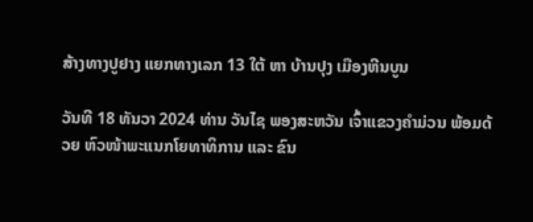ສ້າງທາງປູຢາງ ແຍກທາງເລກ 13 ໃຕ້ ຫາ ບ້ານປຸງ ເມືອງຫີນບູນ

ວັນທີ 18 ທັນວາ 2024 ທ່ານ ວັນໄຊ ພອງສະຫວັນ ເຈົ້າແຂວງຄຳມ່ວນ ພ້ອມດ້ວຍ ຫົວໜ້າພະແນກໂຍທາທິການ ແລະ ຂົນ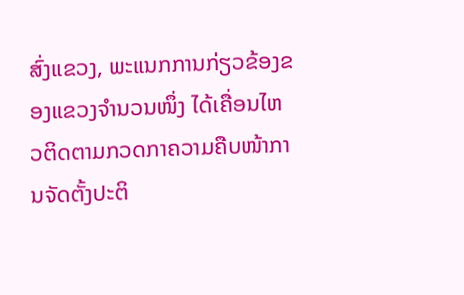ສົ່ງແຂວງ, ພະແນກການກ່ຽວຂ້ອງຂອງແຂວງຈໍານວນໜຶ່ງ ໄດ້ເຄື່ອນໄຫວຕິດຕາມກວດກາຄວາມຄືບໜ້າການຈັດຕັ້ງປະຕິ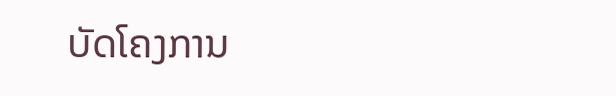ບັດໂຄງການ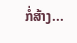ກໍ່ສ້າງ...